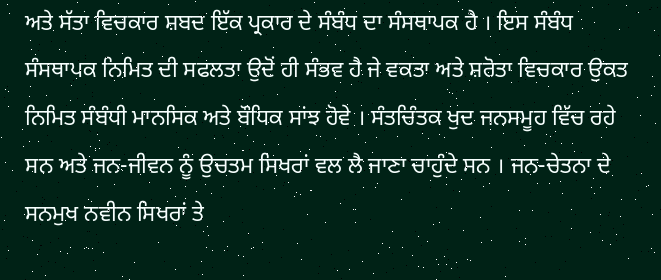ਅਤੇ ਸੱਤਾ ਵਿਚਕਾਰ ਸ਼ਬਦ ਇੱਕ ਪ੍ਰਕਾਰ ਦੇ ਸੰਬੰਧ ਦਾ ਸੰਸਥਾਪਕ ਹੈ । ਇਸ ਸੰਬੰਧ ਸੰਸਥਾਪਕ ਨਿਮਿਤ ਦੀ ਸਫਲਤਾ ਉਦੋਂ ਹੀ ਸੰਭਵ ਹੈ ਜੇ ਵਕਤਾ ਅਤੇ ਸ਼ਰੋਤਾ ਵਿਚਕਾਰ ਉਕਤ ਨਿਮਿਤ ਸੰਬੰਧੀ ਮਾਨਸਿਕ ਅਤੇ ਬੌਧਿਕ ਸਾਂਝ ਹੋਵੇ । ਸੰਤਚਿੰਤਕ ਖੁਦ ਜਨਸਮੂਹ ਵਿੱਚ ਰਹੇ ਸਨ ਅਤੇ ਜਨ-ਜੀਵਨ ਨੂੰ ਉਚਤਮ ਸਿਖਰਾਂ ਵਲ ਲੈ ਜਾਣਾ ਚਾਹੁੰਦੇ ਸਨ । ਜਨ-ਚੇਤਨਾ ਦੇ ਸਨਮੁਖ ਨਵੀਨ ਸਿਖਰਾਂ ਤੇ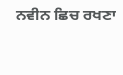ਨਵੀਨ ਛਿਚ ਰਖਣਾ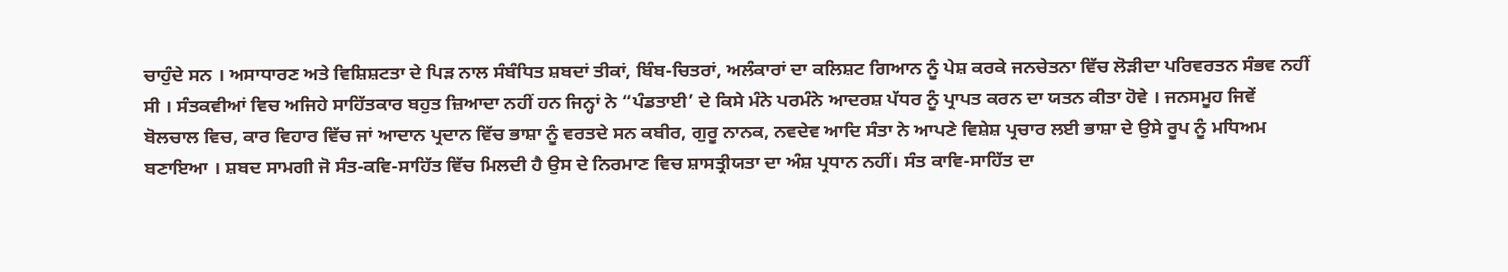ਚਾਹੁੰਦੇ ਸਨ । ਅਸਾਧਾਰਣ ਅਤੇ ਵਿਸ਼ਿਸ਼ਟਤਾ ਦੇ ਪਿੜ ਨਾਲ ਸੰਬੰਧਿਤ ਸ਼ਬਦਾਂ ਤੀਕਾਂ, ਬਿੰਬ-ਚਿਤਰਾਂ, ਅਲੰਕਾਰਾਂ ਦਾ ਕਲਿਸ਼ਟ ਗਿਆਨ ਨੂੰ ਪੇਸ਼ ਕਰਕੇ ਜਨਚੇਤਨਾ ਵਿੱਚ ਲੋੜੀਦਾ ਪਰਿਵਰਤਨ ਸੰਭਵ ਨਹੀਂ ਸੀ । ਸੰਤਕਵੀਆਂ ਵਿਚ ਅਜਿਹੇ ਸਾਹਿੱਤਕਾਰ ਬਹੁਤ ਜ਼ਿਆਦਾ ਨਹੀਂ ਹਨ ਜਿਨ੍ਹਾਂ ਨੇ “ਪੰਡਤਾਈ’ ਦੇ ਕਿਸੇ ਮੰਨੇ ਪਰਮੰਨੇ ਆਦਰਸ਼ ਪੱਧਰ ਨੂੰ ਪ੍ਰਾਪਤ ਕਰਨ ਦਾ ਯਤਨ ਕੀਤਾ ਹੋਵੇ । ਜਨਸਮੂਹ ਜਿਵੇਂ ਬੋਲਚਾਲ ਵਿਚ, ਕਾਰ ਵਿਹਾਰ ਵਿੱਚ ਜਾਂ ਆਦਾਨ ਪ੍ਰਦਾਨ ਵਿੱਚ ਭਾਸ਼ਾ ਨੂੰ ਵਰਤਦੇ ਸਨ ਕਬੀਰ, ਗੁਰੂ ਨਾਨਕ, ਨਵਦੇਵ ਆਦਿ ਸੰਤਾ ਨੇ ਆਪਣੇ ਵਿਸ਼ੇਸ਼ ਪ੍ਰਚਾਰ ਲਈ ਭਾਸ਼ਾ ਦੇ ਉਸੇ ਰੂਪ ਨੂੰ ਮਧਿਅਮ ਬਣਾਇਆ । ਸ਼ਬਦ ਸਾਮਗੀ ਜੋ ਸੰਤ-ਕਵਿ-ਸਾਹਿੱਤ ਵਿੱਚ ਮਿਲਦੀ ਹੈ ਉਸ ਦੇ ਨਿਰਮਾਣ ਵਿਚ ਸ਼ਾਸਤ੍ਰੀਯਤਾ ਦਾ ਅੰਸ਼ ਪ੍ਰਧਾਨ ਨਹੀਂ। ਸੰਤ ਕਾਵਿ-ਸਾਹਿੱਤ ਦਾ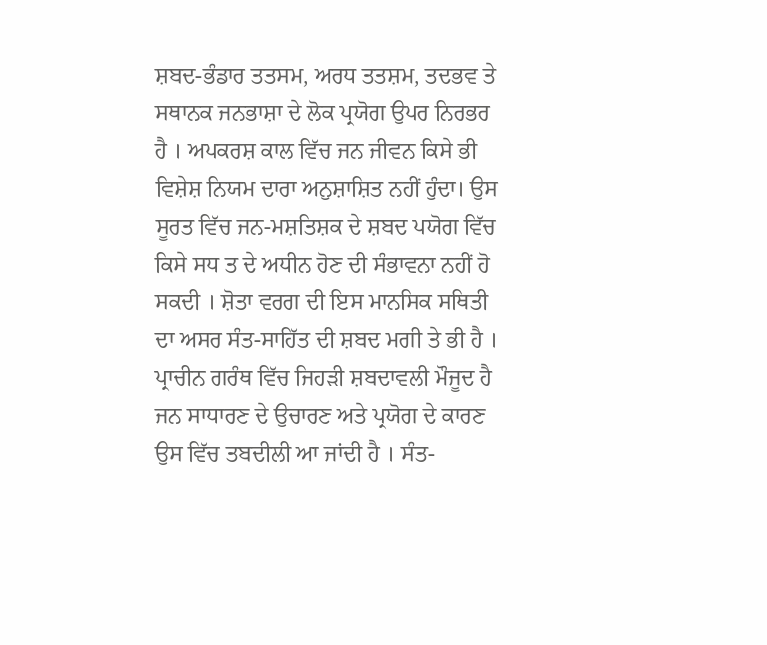ਸ਼ਬਦ-ਭੰਡਾਰ ਤਤਸਮ, ਅਰਧ ਤਤਸ਼ਮ, ਤਦਭਵ ਤੇ ਸਥਾਨਕ ਜਨਭਾਸ਼ਾ ਦੇ ਲੋਕ ਪ੍ਰਯੋਗ ਉਪਰ ਨਿਰਭਰ ਹੈ । ਅਪਕਰਸ਼ ਕਾਲ ਵਿੱਚ ਜਨ ਜੀਵਨ ਕਿਸੇ ਭੀ ਵਿਸ਼ੇਸ਼ ਨਿਯਮ ਦਾਰਾ ਅਨੁਸ਼ਾਸ਼ਿਤ ਨਹੀਂ ਹੁੰਦਾ। ਉਸ ਸੂਰਤ ਵਿੱਚ ਜਨ-ਮਸ਼ਤਿਸ਼ਕ ਦੇ ਸ਼ਬਦ ਪਯੋਗ ਵਿੱਚ ਕਿਸੇ ਸਧ ਤ ਦੇ ਅਧੀਨ ਹੋਣ ਦੀ ਸੰਭਾਵਨਾ ਨਹੀਂ ਹੋ ਸਕਦੀ । ਸ਼ੋਤਾ ਵਰਗ ਦੀ ਇਸ ਮਾਨਸਿਕ ਸਥਿਤੀ ਦਾ ਅਸਰ ਸੰਤ-ਸਾਹਿੱਤ ਦੀ ਸ਼ਬਦ ਮਗੀ ਤੇ ਭੀ ਹੈ । ਪ੍ਰਾਚੀਨ ਗਰੰਥ ਵਿੱਚ ਜਿਹੜੀ ਸ਼ਬਦਾਵਲੀ ਮੌਜੂਦ ਹੈ ਜਨ ਸਾਧਾਰਣ ਦੇ ਉਚਾਰਣ ਅਤੇ ਪ੍ਰਯੋਗ ਦੇ ਕਾਰਣ ਉਸ ਵਿੱਚ ਤਬਦੀਲੀ ਆ ਜਾਂਦੀ ਹੈ । ਸੰਤ-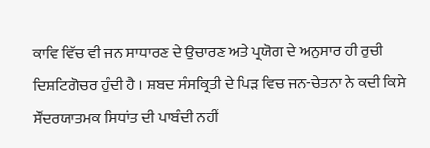ਕਾਵਿ ਵਿੱਚ ਵੀ ਜਨ ਸਾਧਾਰਣ ਦੇ ਉਚਾਰਣ ਅਤੇ ਪ੍ਰਯੋਗ ਦੇ ਅਨੁਸਾਰ ਹੀ ਰੁਚੀ ਦਿਸ਼ਟਿਗੋਚਰ ਹੁੰਦੀ ਹੈ । ਸ਼ਬਦ ਸੰਸਕ੍ਰਿਤੀ ਦੇ ਪਿੜ ਵਿਚ ਜਨ-ਚੇਤਨਾ ਨੇ ਕਦੀ ਕਿਸੇ ਸੌਂਦਰਯਾਤਮਕ ਸਿਧਾਂਤ ਦੀ ਪਾਬੰਦੀ ਨਹੀਂ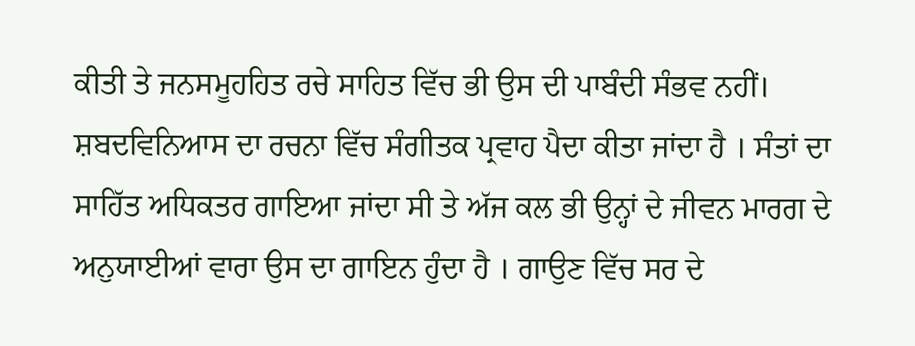ਕੀਤੀ ਤੇ ਜਨਸਮੂਹਹਿਤ ਰਚੇ ਸਾਹਿਤ ਵਿੱਚ ਭੀ ਉਸ ਦੀ ਪਾਬੰਦੀ ਸੰਭਵ ਨਹੀਂ। ਸ਼ਬਦਵਿਨਿਆਸ ਦਾ ਰਚਨਾ ਵਿੱਚ ਸੰਗੀਤਕ ਪ੍ਰਵਾਹ ਪੈਦਾ ਕੀਤਾ ਜਾਂਦਾ ਹੈ । ਸੰਤਾਂ ਦਾ ਸਾਹਿੱਤ ਅਧਿਕਤਰ ਗਾਇਆ ਜਾਂਦਾ ਸੀ ਤੇ ਅੱਜ ਕਲ ਭੀ ਉਨ੍ਹਾਂ ਦੇ ਜੀਵਨ ਮਾਰਗ ਦੇ ਅਨੁਯਾਈਆਂ ਵਾਰਾ ਉਸ ਦਾ ਗਾਇਨ ਹੁੰਦਾ ਹੈ । ਗਾਉਣ ਵਿੱਚ ਸਰ ਦੇ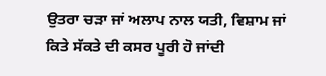ਉਤਰਾ ਚੜਾ ਜਾਂ ਅਲਾਪ ਨਾਲ ਯਤੀ, ਵਿਸ਼ਾਮ ਜਾਂ ਕਿਤੇ ਸੱਕਤੇ ਦੀ ਕਸਰ ਪੂਰੀ ਹੋ ਜਾਂਦੀ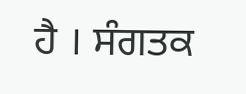ਹੈ । ਸੰਗਤਕ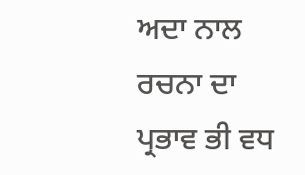ਅਦਾ ਨਾਲ ਰਚਨਾ ਦਾ ਪ੍ਰਭਾਵ ਭੀ ਵਧ